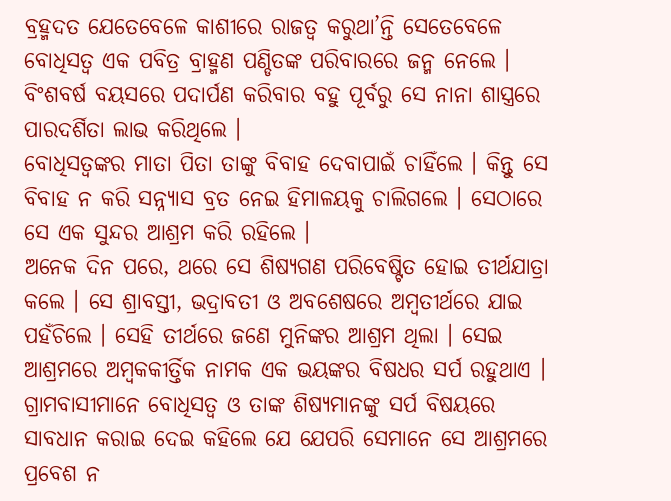ବ୍ରହ୍ମଦତ ଯେତେବେଳେ କାଶୀରେ ରାଜତ୍ୱ କରୁଥା’ନ୍ତି ସେତେବେଳେ ବୋଧିସତ୍ୱ ଏକ ପବିତ୍ର ବ୍ରାହ୍ମଣ ପଣ୍ଡିତଙ୍କ ପରିବାରରେ ଜନ୍ମ ନେଲେ । ବିଂଶବର୍ଷ ବୟସରେ ପଦାର୍ପଣ କରିବାର ବହୁ ପୂର୍ବରୁ ସେ ନାନା ଶାସ୍ତ୍ରରେ ପାରଦର୍ଶିତା ଲାଭ କରିଥିଲେ ।
ବୋଧିସତ୍ୱଙ୍କର ମାତା ପିତା ତାଙ୍କୁ ବିବାହ ଦେବାପାଇଁ ଚାହିଁଲେ । କିନ୍ତୁ ସେ ବିବାହ ନ କରି ସନ୍ନ୍ୟାସ ବ୍ରତ ନେଇ ହିମାଳୟକୁ ଚାଲିଗଲେ । ସେଠାରେ ସେ ଏକ ସୁନ୍ଦର ଆଶ୍ରମ କରି ରହିଲେ ।
ଅନେକ ଦିନ ପରେ, ଥରେ ସେ ଶିଷ୍ୟଗଣ ପରିବେଷ୍ଟିତ ହୋଇ ତୀର୍ଥଯାତ୍ରା କଲେ । ସେ ଶ୍ରାବସ୍ତୀ, ଭଦ୍ରାବତୀ ଓ ଅବଶେଷରେ ଅମ୍ବତୀର୍ଥରେ ଯାଇ ପହଁଚିଲେ । ସେହି ତୀର୍ଥରେ ଜଣେ ମୁନିଙ୍କର ଆଶ୍ରମ ଥିଲା । ସେଇ ଆଶ୍ରମରେ ଅମ୍ବକକୀର୍ତ୍ତିକ ନାମକ ଏକ ଭୟଙ୍କର ବିଷଧର ସର୍ପ ରହୁଥାଏ । ଗ୍ରାମବାସୀମାନେ ବୋଧିସତ୍ୱ ଓ ତାଙ୍କ ଶିଷ୍ୟମାନଙ୍କୁ ସର୍ପ ବିଷୟରେ ସାବଧାନ କରାଇ ଦେଇ କହିଲେ ଯେ ଯେପରି ସେମାନେ ସେ ଆଶ୍ରମରେ ପ୍ରବେଶ ନ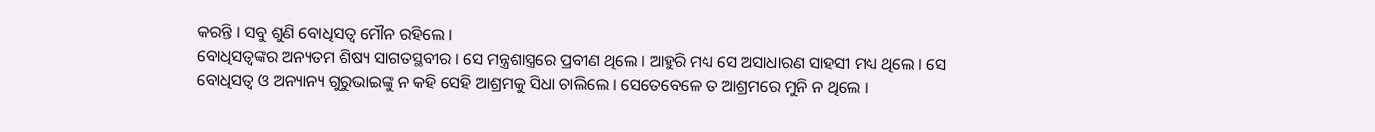କରନ୍ତି । ସବୁ ଶୁଣି ବୋଧିସତ୍ୱ ମୌନ ରହିଲେ ।
ବୋଧିସତ୍ୱଙ୍କର ଅନ୍ୟତମ ଶିଷ୍ୟ ସାଗତସ୍ଥବୀର । ସେ ମନ୍ତ୍ରଶାସ୍ତ୍ରରେ ପ୍ରବୀଣ ଥିଲେ । ଆହୁରି ମଧ୍ୟ ସେ ଅସାଧାରଣ ସାହସୀ ମଧ୍ୟ ଥିଲେ । ସେ ବୋଧିସତ୍ୱ ଓ ଅନ୍ୟାନ୍ୟ ଗୁରୁଭାଇଙ୍କୁ ନ କହି ସେହି ଆଶ୍ରମକୁ ସିଧା ଚାଲିଲେ । ସେତେବେଳେ ତ ଆଶ୍ରମରେ ମୁନି ନ ଥିଲେ ।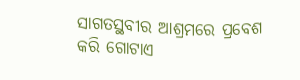ସାଗତସ୍ଥବୀର ଆଶ୍ରମରେ ପ୍ରବେଶ କରି ଗୋଟାଏ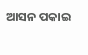ଆସନ ପକାଇ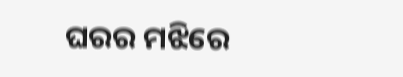ଘରର ମଝିରେ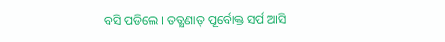ବସି ପଡିଲେ । ତତ୍କ୍ଷଣାତ୍ ପୂର୍ବୋକ୍ତ ସର୍ପ ଆସି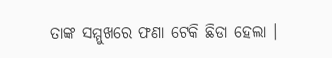ତାଙ୍କ ସମ୍ମୁଖରେ ଫଣା ଟେକି ଛିଡା ହେଲା ।